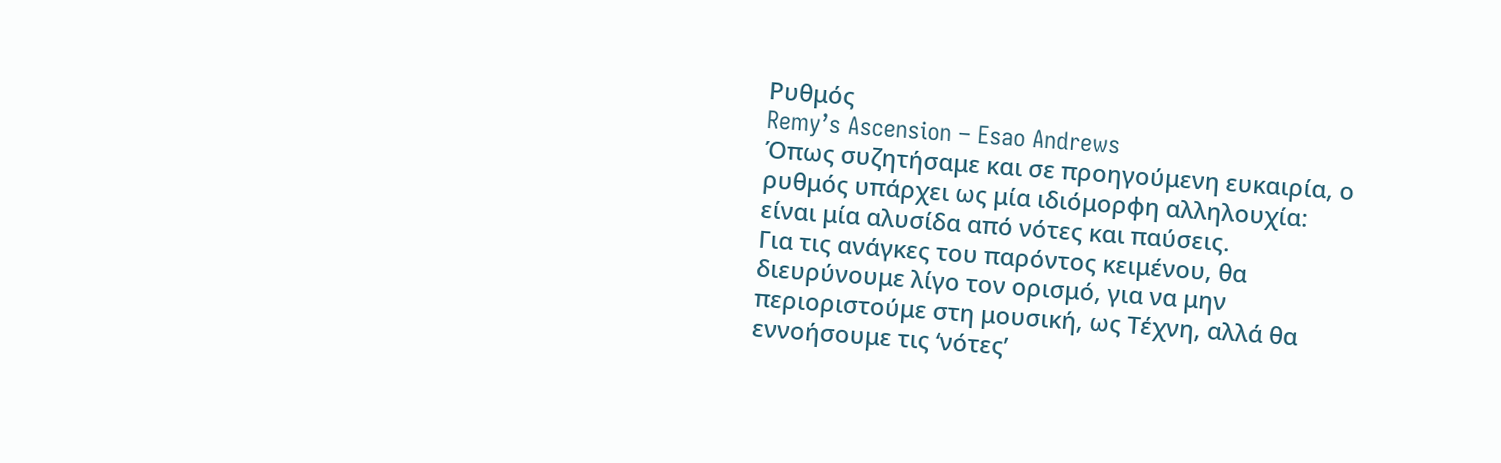Ρυθμός
Remy’s Ascension – Esao Andrews
Όπως συζητήσαμε και σε προηγούμενη ευκαιρία, ο ρυθμός υπάρχει ως μία ιδιόμορφη αλληλουχία: είναι μία αλυσίδα από νότες και παύσεις.
Για τις ανάγκες του παρόντος κειμένου, θα διευρύνουμε λίγο τον ορισμό, για να μην περιοριστούμε στη μουσική, ως Τέχνη, αλλά θα εννοήσουμε τις ‘νότες’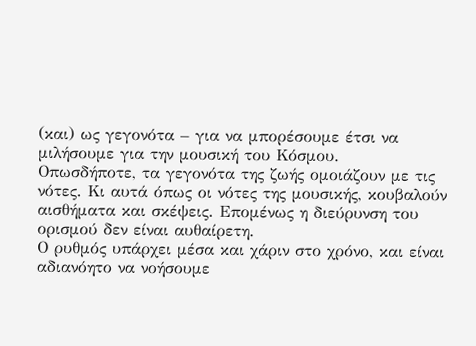(και) ως γεγονότα – για να μπορέσουμε έτσι να μιλήσουμε για την μουσική του Κόσμου.
Οπωσδήποτε, τα γεγονότα της ζωής ομοιάζουν με τις νότες. Κι αυτά όπως οι νότες της μουσικής, κουβαλούν αισθήματα και σκέψεις. Επομένως η διεύρυνση του ορισμού δεν είναι αυθαίρετη.
Ο ρυθμός υπάρχει μέσα και χάριν στο χρόνο, και είναι αδιανόητο να νοήσουμε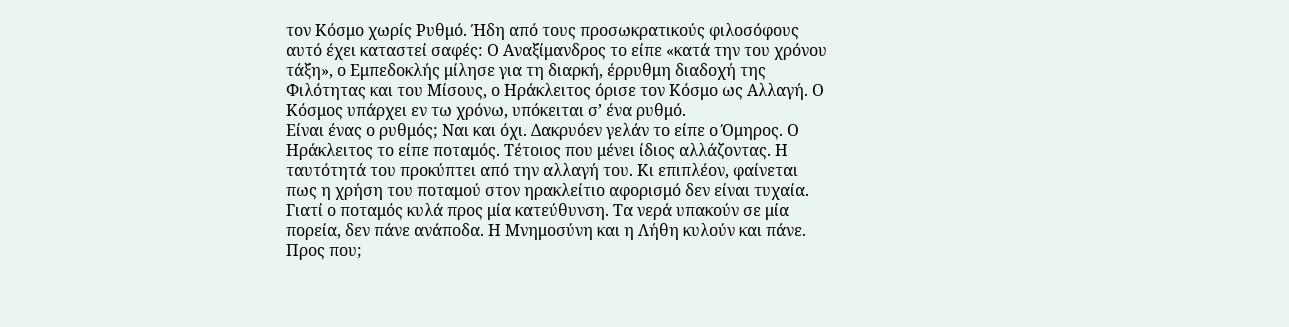τον Κόσμο χωρίς Ρυθμό. Ήδη από τους προσωκρατικούς φιλοσόφους αυτό έχει καταστεί σαφές: Ο Αναξίμανδρος το είπε «κατά την του χρόνου τάξη», ο Εμπεδοκλής μίλησε για τη διαρκή, έρρυθμη διαδοχή της Φιλότητας και του Μίσους, ο Ηράκλειτος όρισε τον Κόσμο ως Αλλαγή. Ο Κόσμος υπάρχει εν τω χρόνω, υπόκειται σ’ ένα ρυθμό.
Είναι ένας ο ρυθμός; Ναι και όχι. Δακρυόεν γελάν το είπε ο Όμηρος. Ο Ηράκλειτος το είπε ποταμός. Τέτοιος που μένει ίδιος αλλάζοντας. Η ταυτότητά του προκύπτει από την αλλαγή του. Κι επιπλέον, φαίνεται πως η χρήση του ποταμού στον ηρακλείτιο αφορισμό δεν είναι τυχαία. Γιατί ο ποταμός κυλά προς μία κατεύθυνση. Τα νερά υπακούν σε μία πορεία, δεν πάνε ανάποδα. Η Μνημοσύνη και η Λήθη κυλούν και πάνε. Προς που;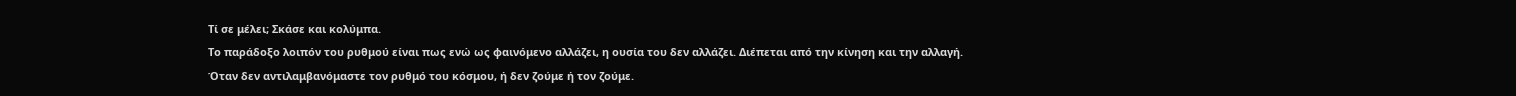Τί σε μέλει; Σκάσε και κολύμπα.
Το παράδοξο λοιπόν του ρυθμού είναι πως ενώ ως φαινόμενο αλλάζει, η ουσία του δεν αλλάζει. Διέπεται από την κίνηση και την αλλαγή.
Όταν δεν αντιλαμβανόμαστε τον ρυθμό του κόσμου, ή δεν ζούμε ή τον ζούμε.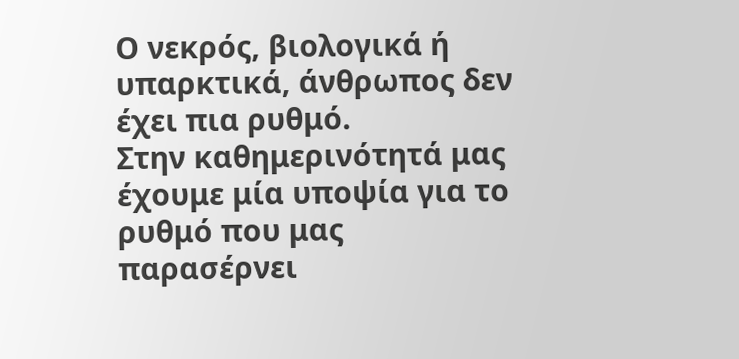Ο νεκρός, βιολογικά ή υπαρκτικά, άνθρωπος δεν έχει πια ρυθμό.
Στην καθημερινότητά μας έχουμε μία υποψία για το ρυθμό που μας παρασέρνει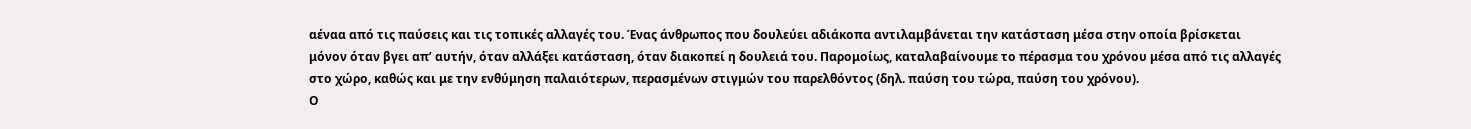αέναα από τις παύσεις και τις τοπικές αλλαγές του. Ένας άνθρωπος που δουλεύει αδιάκοπα αντιλαμβάνεται την κατάσταση μέσα στην οποία βρίσκεται μόνον όταν βγει απ’ αυτήν, όταν αλλάξει κατάσταση, όταν διακοπεί η δουλειά του. Παρομοίως, καταλαβαίνουμε το πέρασμα του χρόνου μέσα από τις αλλαγές στο χώρο, καθώς και με την ενθύμηση παλαιότερων, περασμένων στιγμών του παρελθόντος (δηλ. παύση του τώρα, παύση του χρόνου).
Ο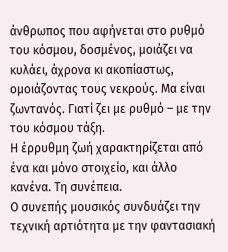άνθρωπος που αφήνεται στο ρυθμό του κόσμου, δοσμένος, μοιάζει να κυλάει, άχρονα κι ακοπίαστως, ομοιάζοντας τους νεκρούς. Μα είναι ζωντανός. Γιατί ζει με ρυθμό – με την του κόσμου τάξη.
Η έρρυθμη ζωή χαρακτηρίζεται από ένα και μόνο στοιχείο, και άλλο κανένα. Τη συνέπεια.
Ο συνεπής μουσικός συνδυάζει την τεχνική αρτιότητα με την φαντασιακή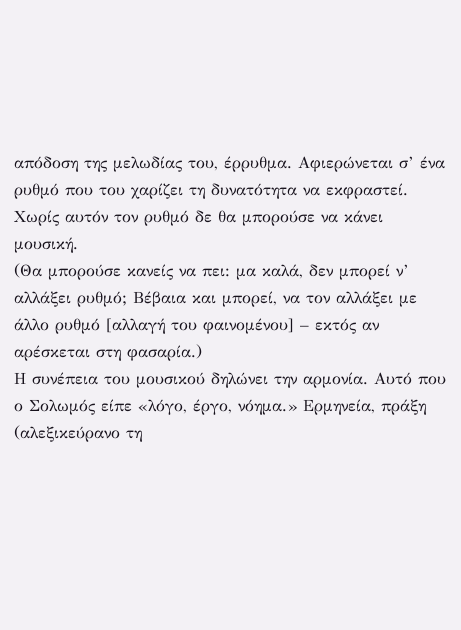απόδοση της μελωδίας του, έρρυθμα. Αφιερώνεται σ’ ένα ρυθμό που του χαρίζει τη δυνατότητα να εκφραστεί. Χωρίς αυτόν τον ρυθμό δε θα μπορούσε να κάνει μουσική.
(Θα μπορούσε κανείς να πει: μα καλά, δεν μπορεί ν’ αλλάξει ρυθμό; Βέβαια και μπορεί, να τον αλλάξει με άλλο ρυθμό [αλλαγή του φαινομένου] – εκτός αν αρέσκεται στη φασαρία.)
Η συνέπεια του μουσικού δηλώνει την αρμονία. Αυτό που ο Σολωμός είπε «λόγο, έργο, νόημα.» Ερμηνεία, πράξη (αλεξικεύρανο τη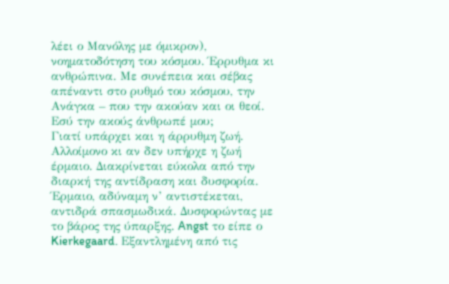λέει ο Μανόλης με όμικρον), νοηματοδότηση του κόσμου. Έρρυθμα κι ανθρώπινα. Με συνέπεια και σέβας απέναντι στο ρυθμό του κόσμου, την Ανάγκα – που την ακούαν και οι θεοί. Εσύ την ακούς άνθρωπέ μου;
Γιατί υπάρχει και η άρρυθμη ζωή. Αλλοίμονο κι αν δεν υπήρχε η ζωή έρμαιο. Διακρίνεται εύκολα από την διαρκή της αντίδραση και δυσφορία. Έρμαιο, αδύναμη ν’ αντιστέκεται, αντιδρά σπασμωδικά. Δυσφορώντας με το βάρος της ύπαρξης. Angst το είπε ο Kierkegaard. Εξαντλημένη από τις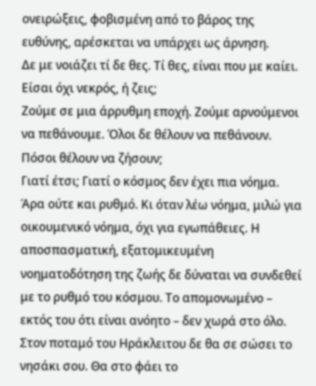ονειρώξεις, φοβισμένη από το βάρος της ευθύνης, αρέσκεται να υπάρχει ως άρνηση.
Δε με νοιάζει τί δε θες. Τί θες, είναι που με καίει. Είσαι όχι νεκρός, ή ζεις;
Ζούμε σε μια άρρυθμη εποχή. Ζούμε αρνούμενοι να πεθάνουμε. Όλοι δε θέλουν να πεθάνουν. Πόσοι θέλουν να ζήσουν;
Γιατί έτσι; Γιατί ο κόσμος δεν έχει πια νόημα. Άρα ούτε και ρυθμό. Κι όταν λέω νόημα, μιλώ για οικουμενικό νόημα, όχι για εγωπάθειες. Η αποσπασματική, εξατομικευμένη νοηματοδότηση της ζωής δε δύναται να συνδεθεί με το ρυθμό του κόσμου. Το απομονωμένο – εκτός του ότι είναι ανόητο – δεν χωρά στο όλο. Στον ποταμό του Ηράκλειτου δε θα σε σώσει το νησάκι σου. Θα στο φάει το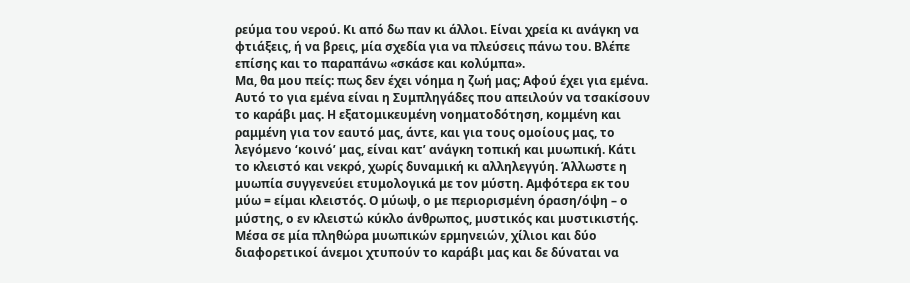ρεύμα του νερού. Κι από δω παν κι άλλοι. Είναι χρεία κι ανάγκη να φτιάξεις, ή να βρεις, μία σχεδία για να πλεύσεις πάνω του. Βλέπε επίσης και το παραπάνω «σκάσε και κολύμπα».
Μα, θα μου πείς: πως δεν έχει νόημα η ζωή μας; Αφού έχει για εμένα.
Αυτό το για εμένα είναι η Συμπληγάδες που απειλούν να τσακίσουν το καράβι μας. Η εξατομικευμένη νοηματοδότηση, κομμένη και ραμμένη για τον εαυτό μας, άντε, και για τους ομοίους μας, το λεγόμενο ‘κοινό’ μας, είναι κατ’ ανάγκη τοπική και μυωπική. Κάτι το κλειστό και νεκρό, χωρίς δυναμική κι αλληλεγγύη. Άλλωστε η μυωπία συγγενεύει ετυμολογικά με τον μύστη. Αμφότερα εκ του μύω = είμαι κλειστός. Ο μύωψ, ο με περιορισμένη όραση/όψη – ο μύστης, ο εν κλειστώ κύκλο άνθρωπος, μυστικός και μυστικιστής.
Μέσα σε μία πληθώρα μυωπικών ερμηνειών, χίλιοι και δύο διαφορετικοί άνεμοι χτυπούν το καράβι μας και δε δύναται να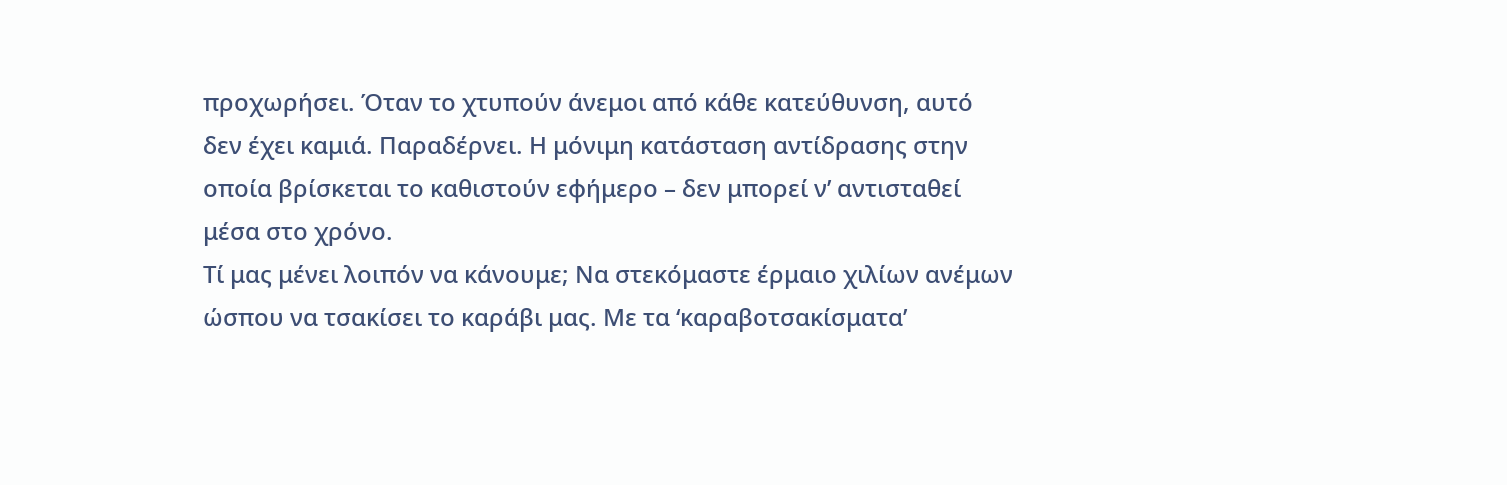προχωρήσει. Όταν το χτυπούν άνεμοι από κάθε κατεύθυνση, αυτό δεν έχει καμιά. Παραδέρνει. Η μόνιμη κατάσταση αντίδρασης στην οποία βρίσκεται το καθιστούν εφήμερο – δεν μπορεί ν’ αντισταθεί μέσα στο χρόνο.
Τί μας μένει λοιπόν να κάνουμε; Να στεκόμαστε έρμαιο χιλίων ανέμων ώσπου να τσακίσει το καράβι μας. Με τα ‘καραβοτσακίσματα’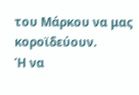του Μάρκου να μας κοροϊδεύουν.
Ή να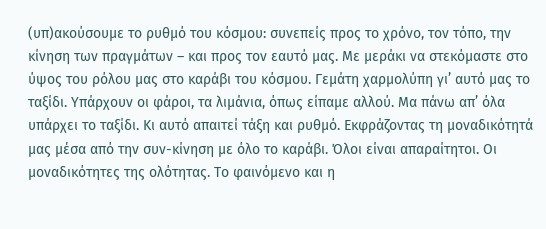(υπ)ακούσουμε το ρυθμό του κόσμου: συνεπείς προς το χρόνο, τον τόπο, την κίνηση των πραγμάτων – και προς τον εαυτό μας. Με μεράκι να στεκόμαστε στο ύψος του ρόλου μας στο καράβι του κόσμου. Γεμάτη χαρμολύπη γι’ αυτό μας το ταξίδι. Υπάρχουν οι φάροι, τα λιμάνια, όπως είπαμε αλλού. Μα πάνω απ’ όλα υπάρχει το ταξίδι. Κι αυτό απαιτεί τάξη και ρυθμό. Εκφράζοντας τη μοναδικότητά μας μέσα από την συν-κίνηση με όλο το καράβι. Όλοι είναι απαραίτητοι. Οι μοναδικότητες της ολότητας. Το φαινόμενο και η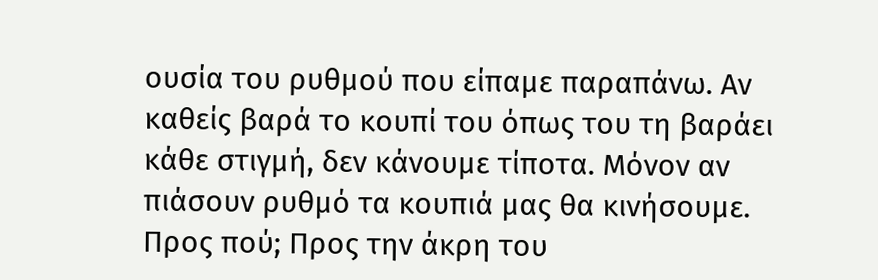ουσία του ρυθμού που είπαμε παραπάνω. Αν καθείς βαρά το κουπί του όπως του τη βαράει κάθε στιγμή, δεν κάνουμε τίποτα. Μόνον αν πιάσουν ρυθμό τα κουπιά μας θα κινήσουμε.
Προς πού; Προς την άκρη του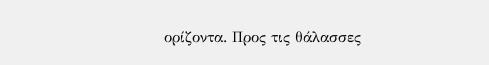ορίζοντα. Προς τις θάλασσες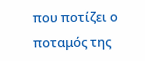που ποτίζει ο ποταμός της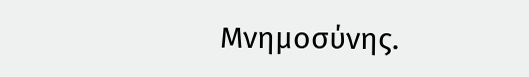Μνημοσύνης.